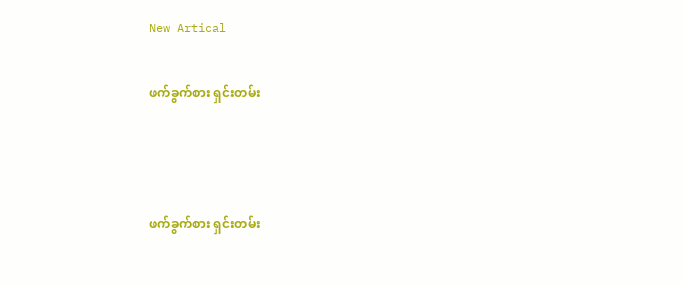New Artical

ဖက်ခွက်စား ရှင်းတမ်း



ဖက်ခွက်စား ရှင်းတမ်း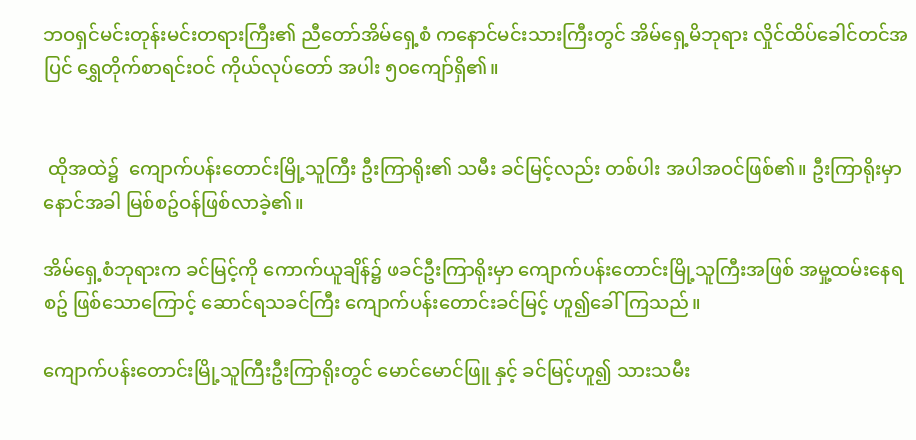ဘဝရှင်မင်းတုန်းမင်းတရားကြီး၏ ညီတော်အိမ်ရှေ့စံ ကနောင်မင်းသားကြီးတွင် အိမ်ရှေ့မိဘုရား လှိုင်ထိပ်ခေါင်တင်အပြင် ရွှေတိုက်စာရင်းဝင် ကိုယ်လုပ်တော် အပါး ၅၀ကျော်ရှိ၏။


 ထိုအထဲ၌  ကျောက်ပန်းတောင်းမြို့သူကြီး ဦးကြာရိုး၏ သမီး ခင်မြင့်လည်း တစ်ပါး အပါအဝင်ဖြစ်၏။ ဦးကြာရိုးမှာနောင်အခါ မြစ်စဥ်ဝန်ဖြစ်လာခဲ့၏။

အိမ်ရှေ့စံဘုရားက ခင်မြင့်ကို ကောက်ယူချိန်၌ ဖခင်ဦးကြာရိုးမှာ ကျောက်ပန်းတောင်းမြို့သူကြီးအဖြစ် အမှု့ထမ်းနေရစဥ် ဖြစ်သောကြောင့် ဆောင်ရသခင်ကြီး ကျောက်ပန်းတောင်းခင်မြင့် ဟူ၍ခေါ်ကြသည်။

ကျောက်ပန်းတောင်းမြို့သူကြီးဦးကြာရိုးတွင် မောင်မောင်ဖြူ နှင့် ခင်မြင့်ဟူ၍ သားသမီး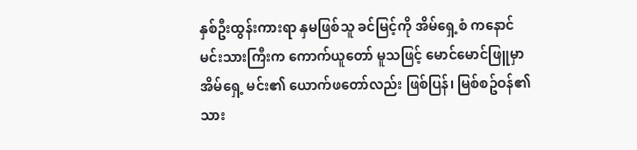နှစ်ဦးထွန်းကားရာ နှမဖြစ်သူ ခင်မြင့်ကို အိမ်ရှေ့စံ ကနောင်မင်းသားကြီးက ကောက်ယူတော် မူသဖြင့် မောင်မောင်ဖြူမှာအိမ်ရှေ့ မင်း၏ ယောက်ဖတော်လည်း ဖြစ်ပြန်၊ မြစ်စဥ်ဝန်၏ သား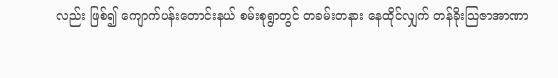လည်း ဖြစ်၍ ကျောက်ပန်းတောင်းနယ် စမ်းစုရွာတွင် တခမ်းတနား နေထိုင်လျှက် တန်ခိုးသြဇာအာဏာ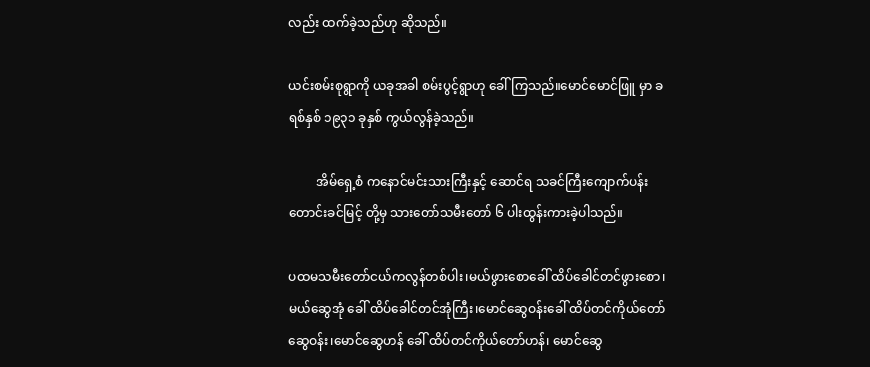လည်း ထက်ခဲ့သည်ဟု ဆိုသည်။

ယင်းစမ်းစုရွာကို ယခုအခါ စမ်းပွင့်ရွာဟု ခေါ်ကြသည်။မောင်မောင်ဖြူ မှာ ခရစ်နှစ် ၁၉၃၁ ခုနှစ် ကွယ်လွန်ခဲ့သည်။

         အိမ်ရှေ့စံ ကနောင်မင်းသားကြီးနှင့် ဆောင်ရ သခင်ကြီးကျောက်ပန်းတောင်းခင်မြင့် တို့မှ သားတော်သမီးတော် ၆ ပါးထွန်းကားခဲ့ပါသည်။

ပထမသမီးတော်ငယ်ကလွန်တစ်ပါး၊မယ်ဖွားစောခေါ် ထိပ်ခေါင်တင်ဖွားစော၊မယ်ဆွေအုံ ခေါ် ထိပ်ခေါင်တင်အုံကြီး၊မောင်ဆွေဝန်းခေါ် ထိပ်တင်ကိုယ်တော်ဆွေဝန်း၊မောင်ဆွေဟန် ခေါ် ထိပ်တင်ကိုယ်တော်ဟန်၊ မောင်ဆွေ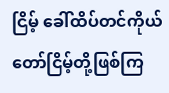ငြိမ့် ခေါ်ထိပ်တင်ကိုယ်တော်ငြိမ့်တို့ဖြစ်ကြ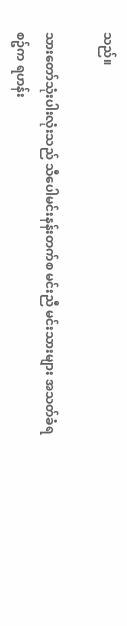သည်။

သားတော်သုံးပါးလုံးသည် သီပေါမင်းနန်းတက်စ မင်းညီ မင်းသားများ အသတ်ခံရစဥ်က ရဟန်း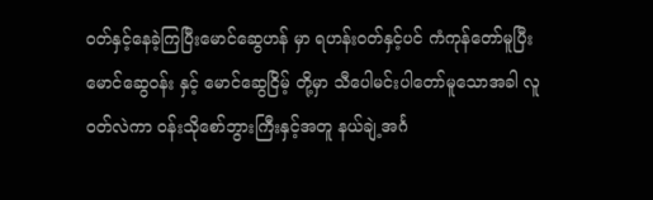ဝတ်နှင့်နေခဲ့ကြပြီးမောင်ဆွေဟန် မှာ ရဟန်းဝတ်နှင့်ပင် ကံကုန်တော်မူပြီး မောင်ဆွေဝန်း နှင့် မောင်ဆွေငြိမ့် တို့မှာ သီပေါမင်းပါတော်မူသောအခါ လူဝတ်လဲကာ ဝန်းသိုစော်ဘွားကြီးနှင့်အတူ နယ်ချဲ့အင်္ဂ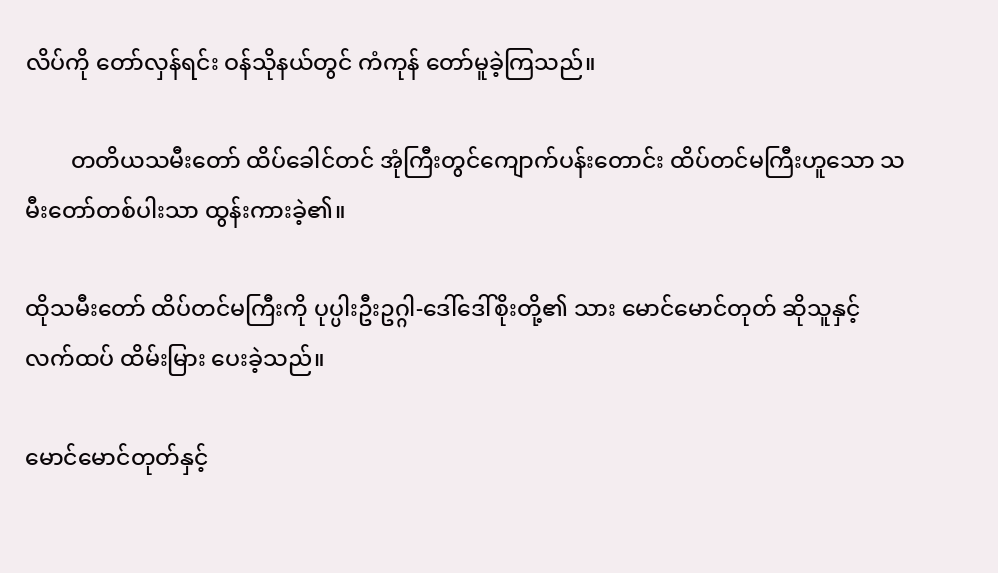လိပ်ကို တော်လှန်ရင်း ဝန်သိုနယ်တွင် ကံကုန် တော်မူခဲ့ကြသည်။

        တတိယသမီးတော် ထိပ်ခေါင်တင် အုံကြီးတွင်ကျောက်ပန်းတောင်း ထိပ်တင်မကြီးဟူသော သမီးတော်တစ်ပါးသာ ထွန်းကားခဲ့၏။

ထိုသမီးတော် ထိပ်တင်မကြီးကို ပုပ္ပါးဦးဥဂ္ဂါ-ဒေါ်ဒေါ်စိုးတို့၏ သား မောင်မောင်တုတ် ဆိုသူနှင့် လက်ထပ် ထိမ်းမြား ပေးခဲ့သည်။

မောင်မောင်တုတ်နှင့်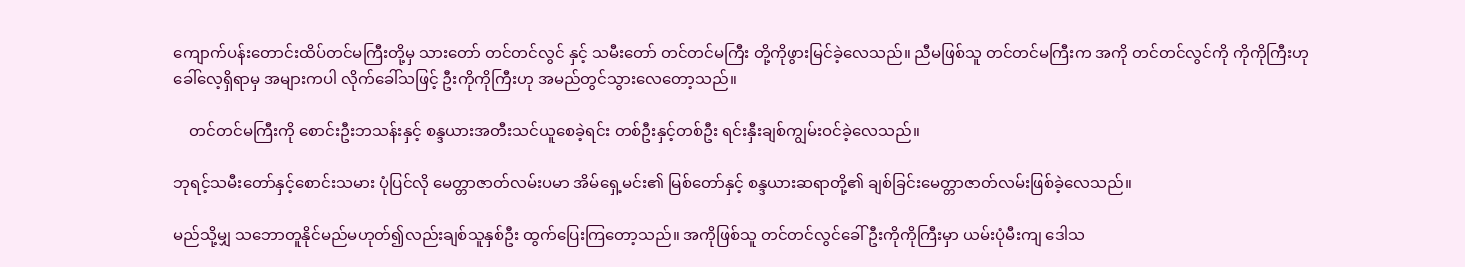ကျောက်ပန်းတောင်းထိပ်တင်မကြီးတို့မှ သားတော် တင်တင်လွင် နှင့် သမီးတော် တင်တင်မကြီး တို့ကိုဖွားမြင်ခဲ့လေသည်။ ညီမဖြစ်သူ တင်တင်မကြီးက အကို တင်တင်လွင်ကို ကိုကိုကြီးဟု ခေါ်လေ့ရှိရာမှ အများကပါ လိုက်ခေါ်သဖြင့် ဦးကိုကိုကြီးဟု အမည်တွင်သွားလေတော့သည်။

    တင်တင်မကြီးကို စောင်းဦးဘသန်းနှင့် စန္ဒယားအတီးသင်ယူစေခဲ့ရင်း တစ်ဦးနှင့်တစ်ဦး ရင်းနှီးချစ်ကျွမ်းဝင်ခဲ့လေသည်။

ဘုရင့်သမီးတော်နှင့်စောင်းသမား ပုံပြင်လို မေတ္တာဇာတ်လမ်းပမာ အိမ်ရှေ့မင်း၏ မြစ်တော်နှင့် စန္ဒယားဆရာတို့၏ ချစ်ခြင်းမေတ္တာဇာတ်လမ်းဖြစ်ခဲ့လေသည်။

မည်သို့မျှ သဘောတူနိုင်မည်မဟုတ်၍လည်းချစ်သူနှစ်ဦး ထွက်ပြေးကြတော့သည်။ အကိုဖြစ်သူ တင်တင်လွင်ခေါ် ဦးကိုကိုကြီးမှာ ယမ်းပုံမီးကျ ဒေါသ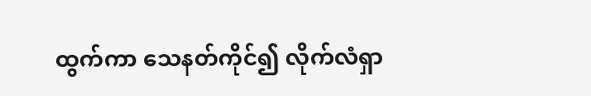ထွက်ကာ သေနတ်ကိုင်၍ လိုက်လံရှာ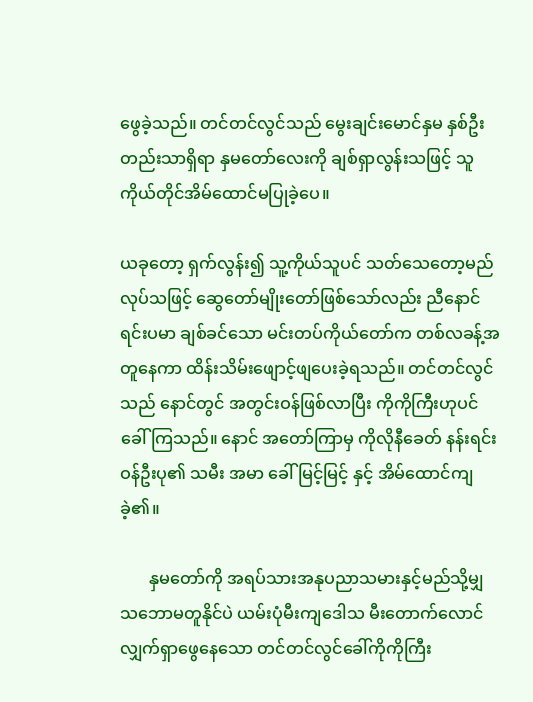ဖွေခဲ့သည်။ တင်တင်လွင်သည် မွေးချင်းမောင်နှမ နှစ်ဦးတည်းသာရှိရာ နှမတော်လေးကို ချစ်ရှာလွန်းသဖြင့် သူကိုယ်တိုင်အိမ်ထောင်မပြုခဲ့ပေ။

ယခုတော့ ရှက်လွန်း၍ သူ့ကိုယ်သူပင် သတ်သေတော့မည် လုပ်သဖြင့် ဆွေတော်မျိုးတော်ဖြစ်သော်လည်း ညီနောင်ရင်းပမာ ချစ်ခင်သော မင်းတပ်ကိုယ်တော်က တစ်လခန့်အတူနေကာ ထိန်းသိမ်းဖျောင့်ဖျပေးခဲ့ရသည်။ တင်တင်လွင်သည် နောင်တွင် အတွင်းဝန်ဖြစ်လာပြီး ကိုကိုကြီးဟုပင်ခေါ်ကြသည်။ နောင် အတော်ကြာမှ ကိုလိုနီခေတ် နန်းရင်းဝန်ဦးပု၏ သမီး အမာ ခေါ် မြင့်မြင့် နှင့် အိမ်ထောင်ကျခဲ့၏။

       နှမတော်ကို အရပ်သားအနုပညာသမားနှင့်မည်သို့မျှ သဘောမတူနိုင်ပဲ ယမ်းပုံမီးကျဒေါသ မီးတောက်လောင်လျှက်ရှာဖွေနေသော တင်တင်လွင်ခေါ်ကိုကိုကြီး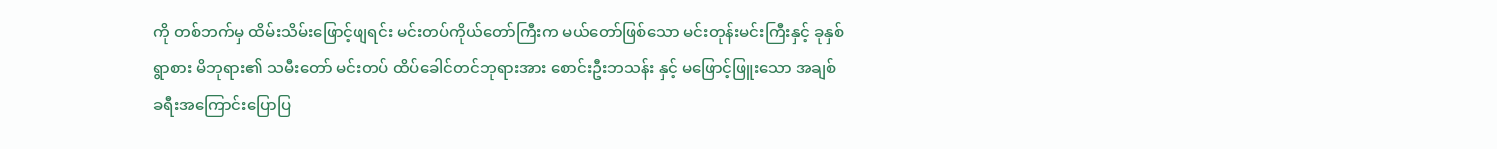ကို တစ်ဘက်မှ ထိမ်းသိမ်းဖြောင့်ဖျရင်း မင်းတပ်ကိုယ်တော်ကြီးက မယ်တော်ဖြစ်သော မင်းတုန်းမင်းကြီးနှင့် ခုနှစ်ရွာစား မိဘုရား၏ သမီးတော် မင်းတပ် ထိပ်ခေါင်တင်ဘုရားအား စောင်းဦးဘသန်း နှင့် မဖြောင့်ဖြူးသော အချစ်ခရီးအကြောင်းပြောပြ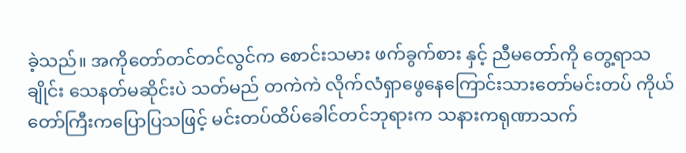ခဲ့သည်။ အကိုတော်တင်တင်လွင်က စောင်းသမား ဖက်ခွက်စား နှင့် ညီမတော်ကို တွေ့ရာသချိုင်း သေနတ်မဆိုင်းပဲ သတ်မည် တကဲကဲ လိုက်လံရှာဖွေနေကြောင်းသားတော်မင်းတပ် ကိုယ်တော်ကြီးကပြောပြသဖြင့် မင်းတပ်ထိပ်ခေါင်တင်ဘုရားက သနားကရုဏာသက်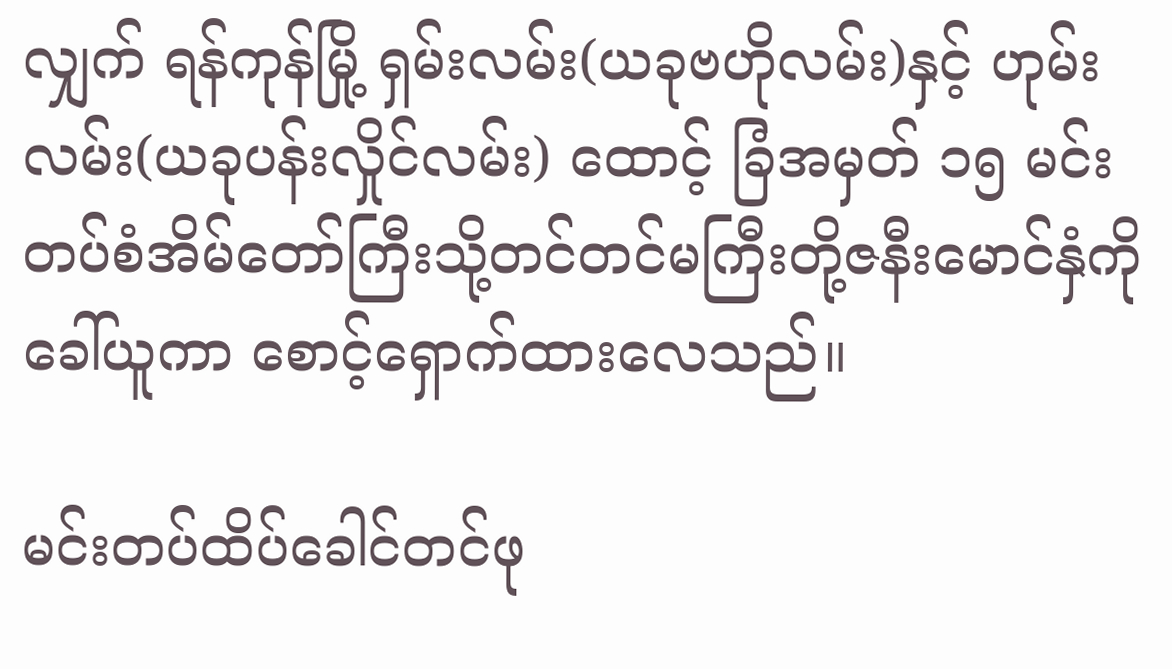လျှက် ရန်ကုန်မြို့ ရှမ်းလမ်း(ယခုဗဟိုလမ်း)နှင့် ဟုမ်းလမ်း(ယခုပန်းလှိုင်လမ်း) ထောင့် ခြံအမှတ် ၁၅ မင်းတပ်စံအိမ်တော်ကြီးသို့တင်တင်မကြီးတို့ဇနီးမောင်နှံကို ခေါ်ယူကာ စောင့်ရှောက်ထားလေသည်။

မင်းတပ်ထိပ်ခေါင်တင်ဖု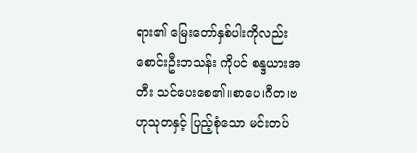ရား၏ မြေးတော်နှစ်ပါးကိုလည်း စောင်းဦးဘသန်း ကိုပင် စန္ဒယားအတီး သင်ပေးစေ၏။စာပေ၊ဂီတ၊ဗဟုသုတနှင့် ပြည့်စုံသော မင်းတပ်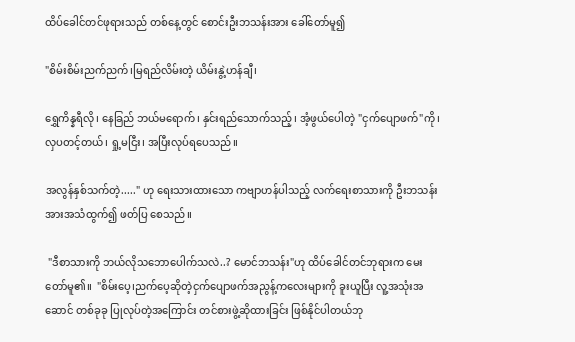ထိပ်ခေါင်တင်ဖုရားသည် တစ်နေ့တွင် စောင်းဦးဘသန်းအား ခေါ်တော်မူ၍

"စိမ်းစိမ်းညက်ညက်၊မြရည်လိမ်းတဲ့ ယိမ်းနွဲ့ဟန်ချီ၊

ရွှေကိန္နရီလို၊ နေခြည် ဘယ်မရောက်၊ နှင်းရည်သောက်သည့်၊ အံ့ဖွယ်ပေါတဲ့ "ငှက်ပျောဖက်"ကို၊ လှပတင့်တယ်၊ ရှု့မငြီး၊ အပြီးလုပ်ရပေသည်။

အလွန်နှစ်သက်တဲ့....." ဟု ရေးသားထားသော ကဗျာဟန်ပါသည့် လက်ရေးစာသားကို ဦးဘသန်းအားအသံထွက်၍ ဖတ်ပြ စေသည်။

 "ဒီစာသားကို ဘယ်လိုသဘောပေါက်သလဲ..? မောင်ဘသန်း"ဟု ထိပ်ခေါင်တင်ဘုရားက မေးတော်မူ၏။  "စိမ်းပေ့၊ညက်ပေ့ဆိုတဲ့ငှက်ပျောဖက်အညွန့်ကလေးများကို ခူးယူပြီး လူ့အသုံးအဆောင် တစ်ခုခု ပြုလုပ်တဲ့အကြောင်း တင်စားဖွဲ့ဆိုထားခြင်း ဖြစ်နိုင်ပါတယ်ဘု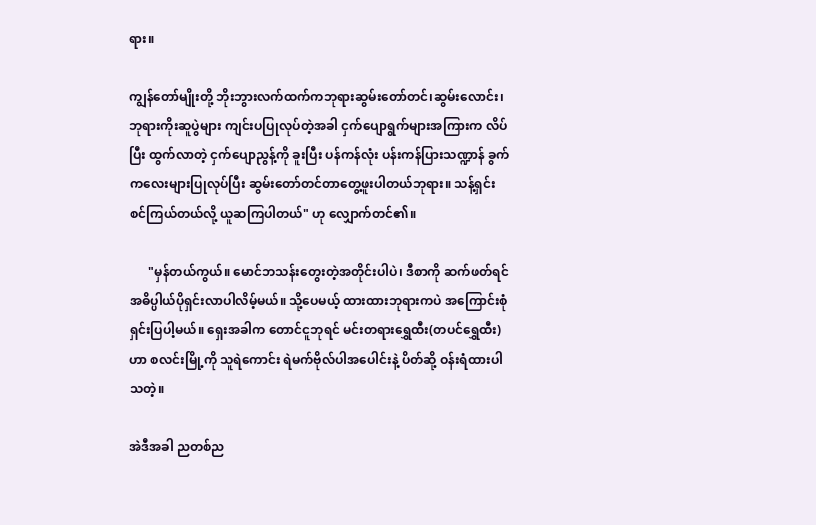ရား။

ကျွန်တော်မျိုးတို့ ဘိုးဘွားလက်ထက်ကဘုရားဆွမ်းတော်တင်၊ဆွမ်းလောင်း၊ဘုရားကိုးဆူပွဲများ ကျင်းပပြုလုပ်တဲ့အခါ ငှက်ပျောရွက်များအကြားက လိပ်ပြီး ထွက်လာတဲ့ ငှက်ပျောညွန့်ကို ခူးပြီး ပန်ကန်လုံး ပန်းကန်ပြားသဏ္ဍာန် ခွက်ကလေးများပြုလုပ်ပြီး ဆွမ်းတော်တင်တာတွေ့ဖူးပါတယ်ဘုရား။ သန့်ရှင်း စင်ကြယ်တယ်လို့ ယူဆကြပါတယ်" ဟု လျှောက်တင်၏။

      "မှန်တယ်ကွယ်။ မောင်ဘသန်းတွေးတဲ့အတိုင်းပါပဲ၊ ဒီစာကို ဆက်ဖတ်ရင် အဓိပ္ပါယ်ပိုရှင်းလာပါလိမ့်မယ်။ သို့ပေမယ့် ထားထားဘုရားကပဲ အကြောင်းစုံ ရှင်းပြပါ့မယ်။ ရှေးအခါက တောင်ငူဘုရင် မင်းတရားရွှေထီး(တပင်ရွှေထီး)ဟာ စလင်းမြို့ကို သူရဲကောင်း ရဲမက်ဗိုလ်ပါအပေါင်းနဲ့ ပိတ်ဆို့ ဝန်းရံထားပါသတဲ့။

အဲဒီအခါ ညတစ်ည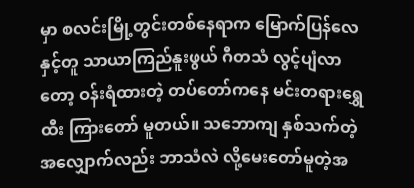မှာ စလင်းမြို့တွင်းတစ်နေရာက မြောက်ပြန်လေနှင့်တူ သာယာကြည်နူးဖွယ် ဂီတသံ လွင့်ပျံလာတော့ ဝန်းရံထားတဲ့ တပ်တော်ကနေ မင်းတရားရွှေထီး ကြားတော် မူတယ်။ သဘောကျ နှစ်သက်တဲ့အလျှောက်လည်း ဘာသံလဲ လို့မေးတော်မူတဲ့အ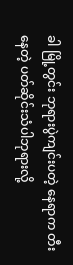ခါ မြို့တွင်း ဘုရားပွဲကျင်းပတဲ့ နေရာက တီးနေတဲ့ ပတ်ဆိုင်းသံပါဘုရားလို့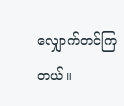လျှောက်တင်ကြတယ်။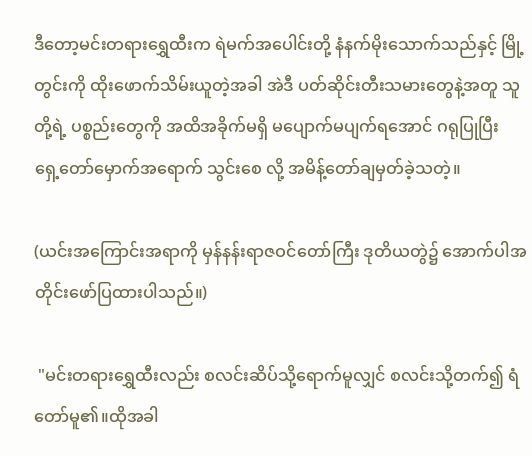ဒီတော့မင်းတရားရွှေထီးက ရဲမက်အပေါင်းတို့ နံနက်မိုးသောက်သည်နှင့် မြို့တွင်းကို ထိုးဖောက်သိမ်းယူတဲ့အခါ အဲဒီ ပတ်ဆိုင်းတီးသမားတွေနဲ့အတူ သူတို့ရဲ့ ပစ္စည်းတွေကို အထိအခိုက်မရှိ မပျောက်မပျက်ရအောင် ဂရုပြုပြီး ရှေ့တော်မှောက်အရောက် သွင်းစေ လို့ အမိန့်တော်ချမှတ်ခဲ့သတဲ့။

(ယင်းအကြောင်းအရာကို မှန်နန်းရာဇဝင်တော်ကြီး ဒုတိယတွဲ၌ အောက်ပါအတိုင်းဖော်ပြထားပါသည်။)

 "မင်းတရားရွှေထီးလည်း စလင်းဆိပ်သို့ရောက်မူလျှင် စလင်းသို့တက်၍ ရံတော်မူ၏။ထိုအခါ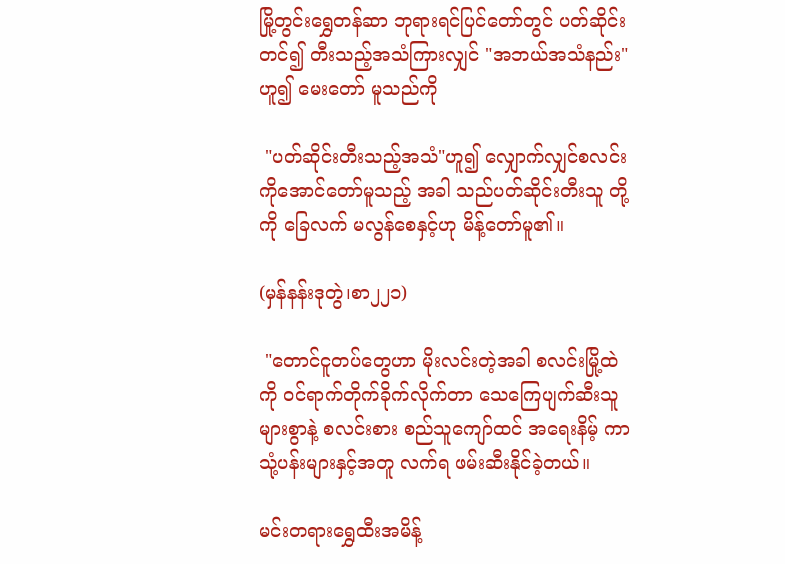မြို့တွင်းရွှေတန်ဆာ ဘုရားရင်ပြင်တော်တွင် ပတ်ဆိုင်းတင်၍ တီးသည့်အသံကြားလျှင် "အဘယ်အသံနည်း"ဟူ၍ မေးတော် မူသည်ကို

 "ပတ်ဆိုင်းတီးသည့်အသံ"ဟူ၍ လျှောက်လျှင်စလင်းကိုအောင်တော်မူသည့် အခါ သည်ပတ်ဆိုင်းတီးသူ တို့ကို ခြေလက် မလွန်စေနှင့်ဟု မိန့်တော်မူ၏။

(မှန်နန်းဒုတွဲ၊စာ၂၂၁)

 "တောင်ငူတပ်တွေဟာ မိုးလင်းတဲ့အခါ စလင်းမြို့ထဲကို ဝင်ရာက်တိုက်ခိုက်လိုက်တာ သေကြေပျက်ဆီးသူများစွာနဲ့ စလင်းစား စည်သူကျော်ထင် အရေးနိမ့် ကာ သုံ့ပန်းများနှင့်အတူ လက်ရ ဖမ်းဆီးနိုင်ခဲ့တယ်။

မင်းတရားရွှေထီးအမိန့်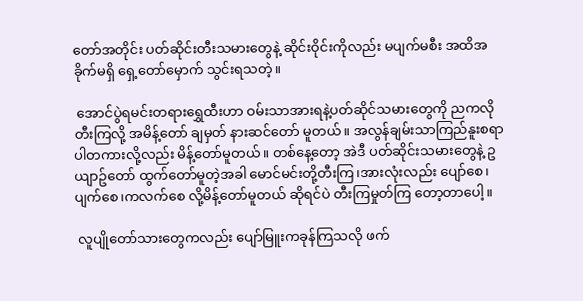တော်အတိုင်း ပတ်ဆိုင်းတီးသမားတွေနဲ့ ဆိုင်းဝိုင်းကိုလည်း မပျက်မစီး အထိအခိုက်မရှိ ရှေ့တော်မှောက် သွင်းရသတဲ့။

 အောင်ပွဲရမင်းတရားရွှေထီးဟာ ဝမ်းသာအားရနဲ့ပတ်ဆိုင်သမားတွေကို ညကလို တီးကြလို့ အမိန့်တော် ချမှတ် နားဆင်တော် မူတယ်။ အလွန်ချမ်းသာကြည်နူးစရာပါတကားလို့လည်း မိန့်တော်မူတယ်။ တစ်နေ့တော့ အဲဒီ ပတ်ဆိုင်းသမားတွေနဲ့ ဥယျာဥ်တော် ထွက်တော်မူတဲ့အခါ မောင်မင်းတို့တီးကြ၊အားလုံးလည်း ပျော်စေ၊ပျက်စေ၊ကလက်စေ လို့မိန့်တော်မူတယ် ဆိုရင်ပဲ တီးကြမှုတ်ကြ တော့တာပေါ့။

 လူပျိုတော်သားတွေကလည်း ပျော်မြူးကခုန်ကြသလို ဖက်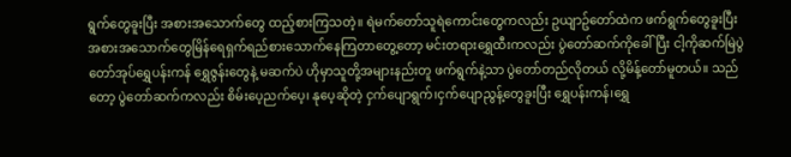ရွက်တွေခူးပြီး အစားအသောက်တွေ ထည့်စားကြသတဲ့။ ရဲမက်တော်သူရဲကောင်းတွေကလည်း ဥယျာဥ်တော်ထဲက ဖက်ရွက်တွေခူးပြီး အစားအသောက်တွေမြိန်ရေရှက်ရည်စားသောက်နေကြတာတွေ့တော့ မင်းတရားရွှေထီးကလည်း ပွဲတော်ဆက်ကိုခေါ်ပြီး ငါ့ကိုဆက်မြဲပွဲတော်အုပ်ရွှေပန်းကန် ရွှေဇွန်းတွေနဲ့ မဆက်ပဲ ဟိုမှာသူတို့အများနည်းတူ ဖက်ရွက်နဲ့သာ ပွဲတော်တည်လိုတယ် လို့မိန့်တော်မူတယ်။ သည်တော့ ပွဲတော်ဆက်ကလည်း စိမ်းပေ့ညက်ပေ့၊ နုပေ့ဆိုတဲ့ ငှက်ပျောရွက်၊ငှက်ပျောညွန့်တွေခူးပြီး ရွှေပန်းကန်၊ရွှေ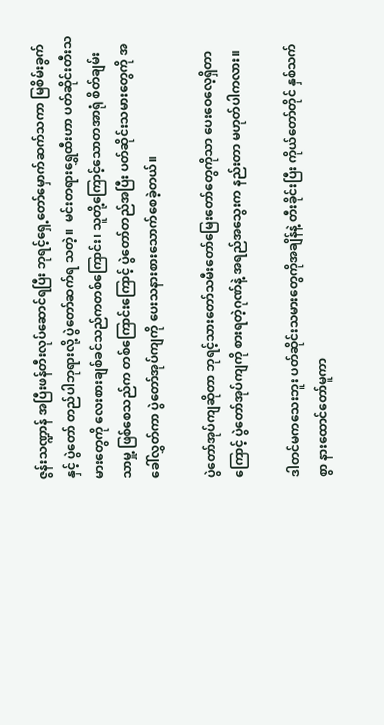ဇွန်းသဏ္ဍာန် အပြီးဖန်တီးလုပ်ဆောင်ရပြီး ဘုရင့်ရှေ့တော်မှောက်ဆက်သကာ မြစိမ်းခွက် နှင့် ပွဲတော် တည်ပါဘုရားလို့ ပွဲတော်ဆက်ရ သတဲ့။  မင်းတရားရွှေထီးဟာ ပတ်ဆိုင်းတီးသမားတွေကို လေးစားချစ်ခင်သည်ကတစ်ကြောင်း၊ သူတို့ကြောင့်သောတအာရုံ စိတ်ချမ်းသာမှု့ ဖြစ်စေသည်က တစ်ကြောင်းကြောင့် ပွဲတော်တည်အပြီး ပတ်ဆိုင်းသမားတွေကို အခေါ်လွှတ်ကာ ပွဲတော်အုပ်ကျကို ပေးသနားစားသောက်စေခဲ့တယ်။

ပွဲတော်အုပ်ကျဆိုတာ ဘုရင့်သားတော်သမီးတော်မြေးတော်တွေကိုသာ ပေးဝေလေ့ရှိတာကြောင့် ပွဲတော်အုပ်ကျကို စားရတဲ့ဂုဏ်နဲ့ အရည်အသွေးက နည်းတာ မဟုတ်ပါကလား။

ဒါတင်မကသေးဘူး ပတ်ဆိုင်းသမားတွေကိုအချိန်နဲ့ တီးခိုင်းပြီး ကိုယ်တော်တိုင် နှစ်သက်စွာ နားထောင်တော်မူကာ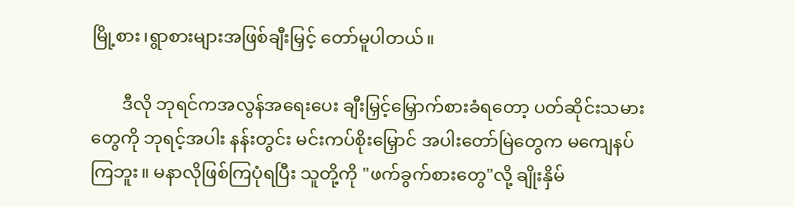မြို့စား၊ရွာစားများအဖြစ်ချီးမြှင့် တော်မူပါတယ်။

       ဒီလို ဘုရင်ကအလွန်အရေးပေး ချီးမြှင့်မြှောက်စားခံရတော့ ပတ်ဆိုင်းသမားတွေကို ဘုရင့်အပါး နန်းတွင်း မင်းကပ်စိုးမြှောင် အပါးတော်မြဲတွေက မကျေနပ်ကြဘူး။ မနာလိုဖြစ်ကြပုံရပြီး သူတို့ကို "ဖက်ခွက်စားတွေ"လို့ ချိုးနှိမ်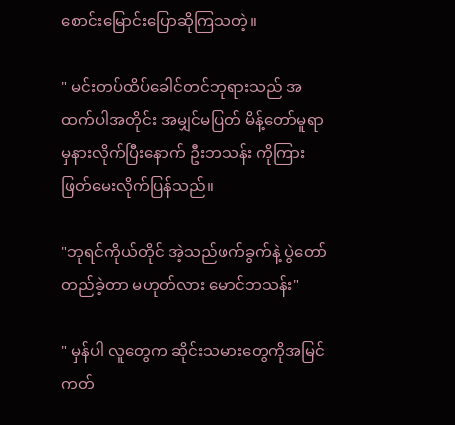စောင်းမြောင်းပြောဆိုကြသတဲ့။

" မင်းတပ်ထိပ်ခေါင်တင်ဘုရားသည် အထက်ပါအတိုင်း အမျှင်မပြတ် မိန့်တော်မူရာမှနားလိုက်ပြီးနောက် ဦးဘသန်း ကိုကြားဖြတ်မေးလိုက်ပြန်သည်။

"ဘုရင်ကိုယ်တိုင် အဲ့သည်ဖက်ခွက်နဲ့ ပွဲတော်တည်ခဲ့တာ မဟုတ်လား မောင်ဘသန်း"

" မှန်ပါ လူတွေက ဆိုင်းသမားတွေကိုအမြင်ကတ်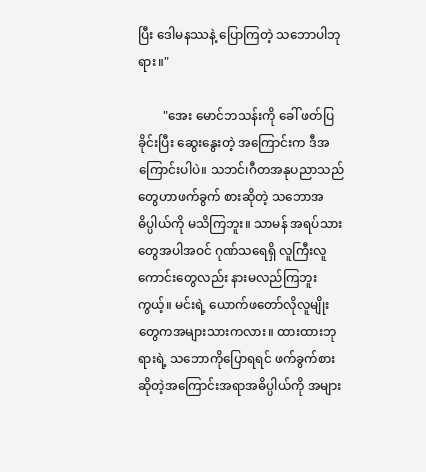ပြီး ဒေါမနဿနဲ့ ပြောကြတဲ့ သဘောပါဘုရား။"

        "အေး မောင်ဘသန်းကို ခေါ် ဖတ်ပြခိုင်းပြီး ဆွေးနွေးတဲ့ အကြောင်းက ဒီအကြောင်းပါပဲ။ သဘင်၊ဂီတအနုပညာသည်တွေဟာဖက်ခွက် စားဆိုတဲ့ သဘောအဓိပ္ပါယ်ကို မသိကြဘူး။ သာမန် အရပ်သားတွေအပါအဝင် ဂုဏ်သရေရှိ လူကြီးလူကောင်းတွေလည်း နားမလည်ကြဘူးကွယ့်။ မင်းရဲ့ ယောက်ဖတော်လိုလူမျိုးတွေကအများသားကလား။ ထားထားဘုရားရဲ့ သဘောကိုပြောရရင် ဖက်ခွက်စား ဆိုတဲ့အကြောင်းအရာအဓိပ္ပါယ်ကို အများ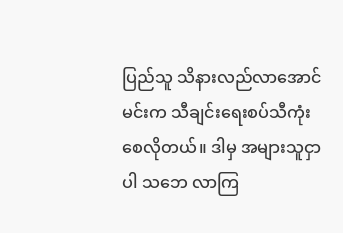ပြည်သူ သိနားလည်လာအောင် မင်းက သီချင်းရေးစပ်သီကုံး စေလိုတယ်။ ဒါမှ အများသူငှာပါ သဘေ လာကြ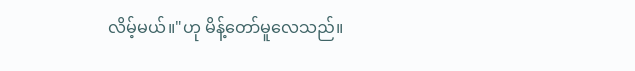လိမ့်မယ်။"ဟု မိန့်တော်မူလေသည်။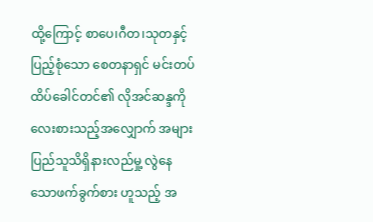ထို့ကြောင့် စာပေ၊ဂီတ၊သုတနှင့် ပြည့်စုံသော စေတနာရှင် မင်းတပ်ထိပ်ခေါင်တင်၏ လိုအင်ဆန္ဒကို လေးစားသည့်အလျှောက် အများပြည်သူသိရှိနားလည်မှု့ လွဲနေသောဖက်ခွက်စား ဟူသည့် အ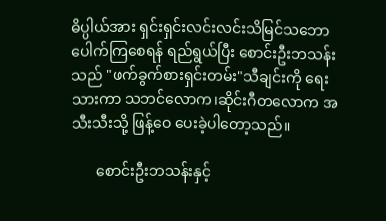ဓိပ္ပါယ်အား ရှင်းရှင်းလင်းလင်းသိမြင်သဘောပေါက်ကြစေရန် ရည်ရွယ်ပြီး စောင်းဦးဘသန်းသည် "ဖက်ခွက်စားရှင်းတမ်း"သီချင်းကို ရေးသားကာ သဘင်လောက၊ဆိုင်းဂီတလောက အသီးသီးသို့ ဖြန့်ဝေ ပေးခဲ့ပါတော့သည်။

       စောင်းဦးဘသန်းနှင့်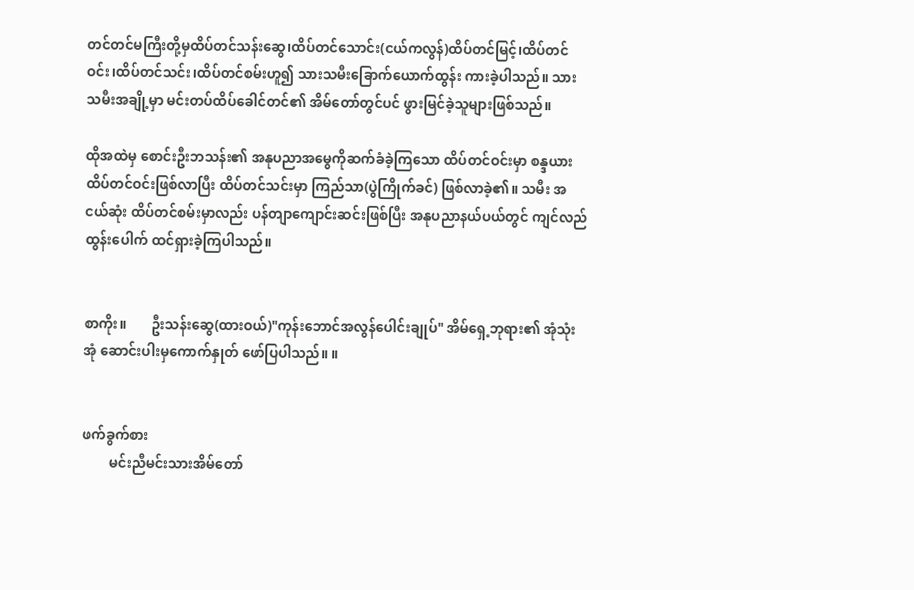တင်တင်မကြီးတို့မှထိပ်တင်သန်းဆွေ၊ထိပ်တင်သောင်း(ငယ်ကလွန်)ထိပ်တင်မြင့်၊ထိပ်တင်ဝင်း၊ထိပ်တင်သင်း၊ထိပ်တင်စမ်းဟူ၍ သားသမီးခြောက်ယောက်ထွန်း ကားခဲ့ပါသည်။ သားသမီးအချို့မှာ မင်းတပ်ထိပ်ခေါင်တင်၏ အိမ်တော်တွင်ပင် ဖွားမြင်ခဲ့သူများဖြစ်သည်။

ထိုအထဲမှ စောင်းဦးဘသန်း၏ အနုပညာအမွေကိုဆက်ခံခဲ့ကြသော ထိပ်တင်ဝင်းမှာ စန္ဒယားထိပ်တင်ဝင်းဖြစ်လာပြီး ထိပ်တင်သင်းမှာ ကြည်သာ(ပွဲကြိုက်ခင်) ဖြစ်လာခဲ့၏။ သမီး အငယ်ဆုံး ထိပ်တင်စမ်းမှာလည်း ပန်တျာကျောင်းဆင်းဖြစ်ပြီး အနုပညာနယ်ပယ်တွင် ကျင်လည် ထွန်းပေါက် ထင်ရှားခဲ့ကြပါသည်။


စာကိုး။       ဦးသန်းဆွေ(ထားဝယ်)"ကုန်းဘောင်အလွန်ပေါင်းချုပ်" အိမ်ရှေ့ဘုရား၏ အုံသုံးအုံ ဆောင်းပါးမှကောက်နှုတ် ဖော်ပြပါသည်။ ။


ဖက်ခွက်စား
        မင်းညီမင်းသားအိမ်တော်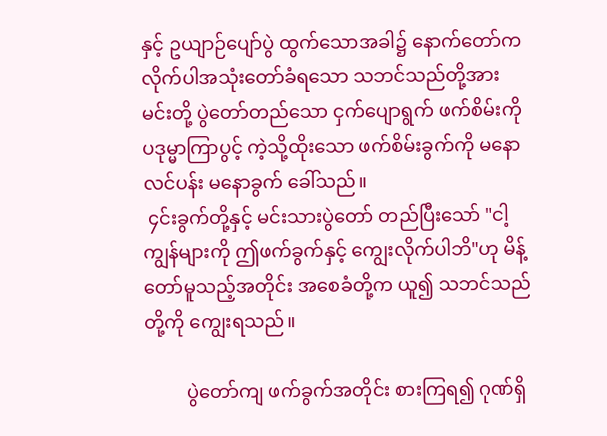နှင့် ဥယျာဉ်ပျော်ပွဲ ထွက်သောအခါ၌ နောက်တော်က လိုက်ပါအသုံးတော်ခံရသော သဘင်သည်တို့အား မင်းတို့ ပွဲတော်တည်သော ငှက်ပျောရွက် ဖက်စိမ်းကို ပဒုမ္မာကြာပွင့် ကဲ့သို့ထိုးသော ဖက်စိမ်းခွက်ကို မနောလင်ပန်း မနောခွက် ခေါ်သည်။
 ၄င်းခွက်တို့နှင့် မင်းသားပွဲတော် တည်ပြီးသော် "ငါ့ကျွန်များကို ဤဖက်ခွက်နှင့် ကျွေးလိုက်ပါဘိ"ဟု မိန့်တော်မူသည့်အတိုင်း အစေခံတို့က ယူ၍ သဘင်သည်တို့ကို ကျွေးရသည်။

         ပွဲတော်ကျ ဖက်ခွက်အတိုင်း စားကြရ၍ ဂုဏ်ရှိ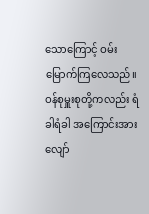သောကြောင့် ဝမ်းမြောက်ကြလေသည်။ ဝန်စုမှူးစုတို့ကလည်း ရံခါရံခါ အကြောင်းအားလျော်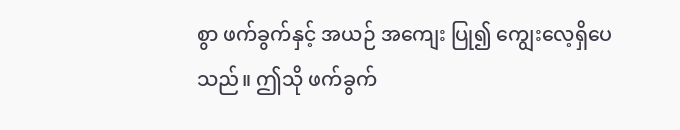စွာ ဖက်ခွက်နှင့် အယဉ် အကျေး ပြု၍ ကျွေးလေ့ရှိပေသည်။ ဤသို ဖက်ခွက်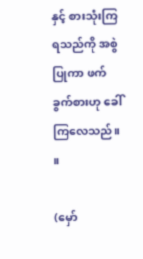နှင့် စားသုံးကြရသည်ကို အစွဲပြုကာ ဖက်ခွက်စားဟု ခေါ်ကြလေသည်။ ။

(မှော်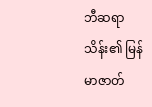ဘီဆရာသိန်း၏ မြန်မာဇာတ်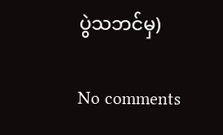ပွဲသဘင်မှ)

No comments